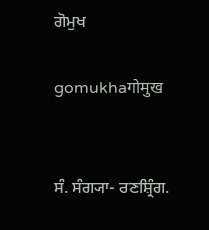ਗੋਮੁਖ

gomukhaगोमुख


ਸੰ. ਸੰਗ੍ਯਾ- ਰਣਸ਼੍ਰਿੰਗ.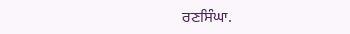ਰਣਸਿੰਘਾ.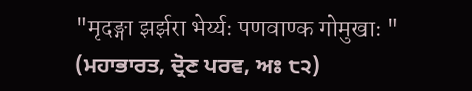"मृदङ्गा झर्झरा भेर्य्यः पणवाण्क गोमुखाः " (ਮਹਾਭਾਰਤ, ਦ੍ਰੋਣ ਪਰਵ, ਅਃ ੮੨)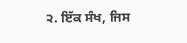੨. ਇੱਕ ਸੰਖ, ਜਿਸ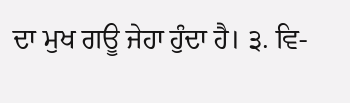ਦਾ ਮੁਖ ਗਊ ਜੇਹਾ ਹੁੰਦਾ ਹੈ। ੩. ਵਿ-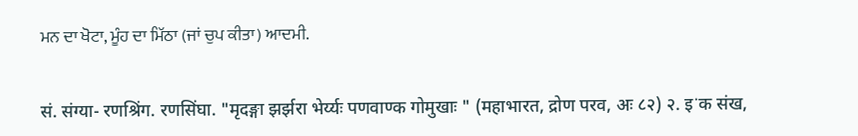ਮਨ ਦਾ ਖੋਟਾ, ਮੂੰਹ ਦਾ ਮਿੱਠਾ (ਜਾਂ ਚੁਪ ਕੀਤਾ) ਆਦਮੀ.


सं. संग्या- रणश्रिंग. रणसिंघा. "मृदङ्गा झर्झरा भेर्य्यः पणवाण्क गोमुखाः " (महाभारत, द्रोण परव, अः ८२) २. इॱक संख,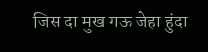जिस दा मुख गऊ जेहा हुंदा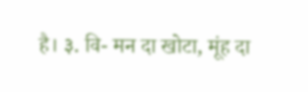है। ३. वि- मन दा खोटा, मूंह दा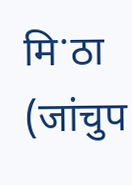मिॱठा (जांचुप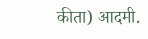कीता) आदमी.